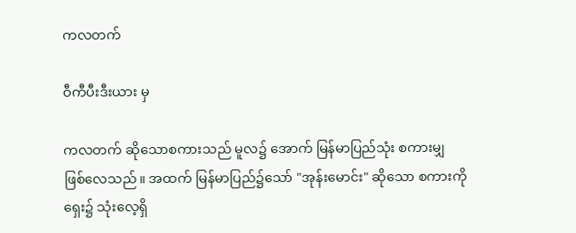ကလတက်

ဝီကီပီးဒီးယား မှ

ကလတက် ဆိုသောစကားသည် မူလ၌ အောက် မြန်မာပြည်သုံး စကားမျှ ဖြစ်လေသည်။ အထက် မြန်မာပြည်၌သော် "အုန်းမောင်း" ဆိုသော စကားကို ရှေး၌ သုံးလေ့ရှိ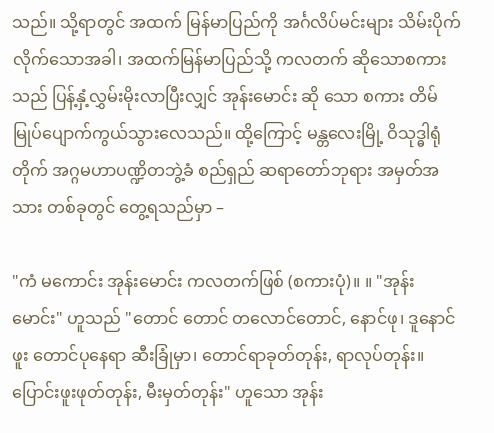သည်။ သို့ရာတွင် အထက် မြန်မာပြည်ကို အင်္ဂလိပ်မင်းများ သိမ်းပိုက်လိုက်သောအခါ၊ အထက်မြန်မာပြည်သို့ ကလတက် ဆိုသောစကားသည် ပြန့်နှံ့လွှမ်းမိုးလာပြီးလျှင် အုန်းမောင်း ဆို သော စကား တိမ်မြုပ်ပျောက်ကွယ်သွားလေသည်။ ထို့ကြောင့် မန္တလေးမြို့ ဝိသုဒ္ဓါရုံတိုက် အဂ္ဂမဟာပဏ္ဍိတဘွဲ့ခံ စည်ရှည် ဆရာတော်ဘုရား အမှတ်အသား တစ်ခုတွင် တွေ့ရသည်မှာ –

"ကံ မကောင်း အုန်းမောင်း ကလတက်ဖြစ် (စကားပုံ)။ ။ "အုန်း မောင်း" ဟူသည် "တောင် တောင် တလောင်တောင်, နောင်ဖု၊ ဒူနောင်ဖူး တောင်ပုနေရာ ဆီးခြုံမှာ၊ တောင်ရာခုတ်တုန်း, ရာလုပ်တုန်း။ ပြောင်းဖူးဖုတ်တုန်း, မီးမှတ်တုန်း" ဟူသော အုန်း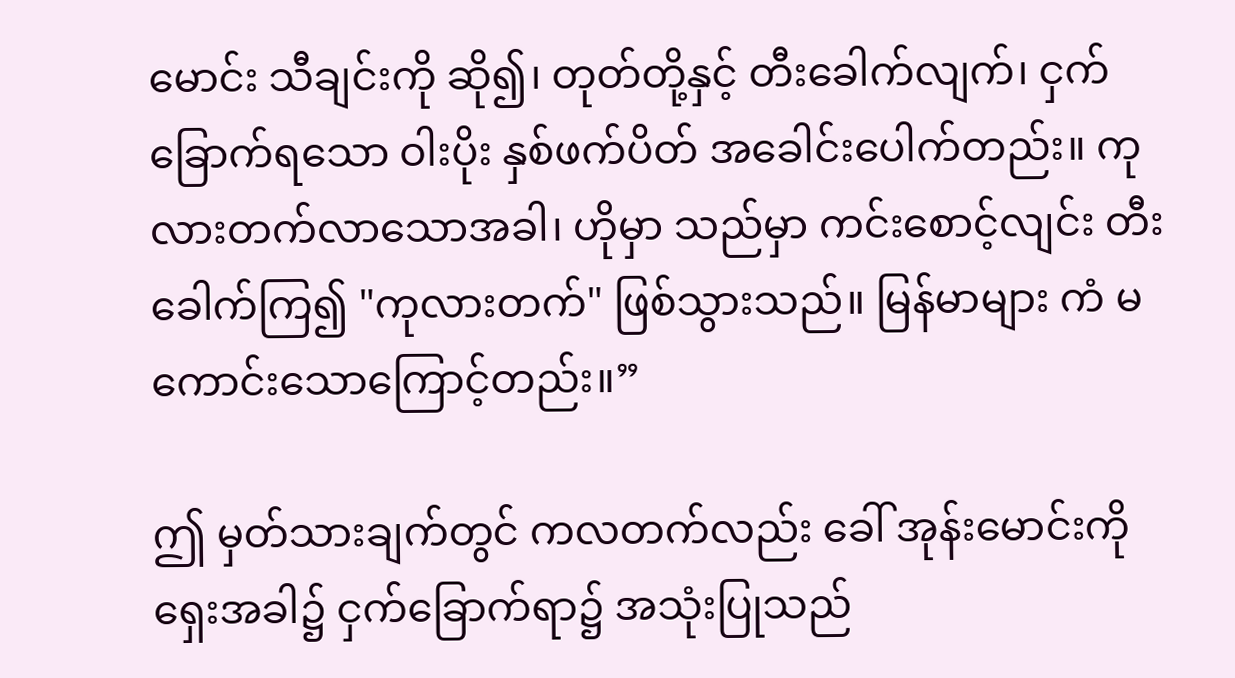မောင်း သီချင်းကို ဆို၍၊ တုတ်တို့နှင့် တီးခေါက်လျက်၊ ငှက်ခြောက်ရသော ဝါးပိုး နှစ်ဖက်ပိတ် အခေါင်းပေါက်တည်း။ ကုလားတက်လာသောအခါ၊ ဟိုမှာ သည်မှာ ကင်းစောင့်လျင်း တီးခေါက်ကြ၍ "ကုလားတက်" ဖြစ်သွားသည်။ မြန်မာများ ကံ မကောင်းသောကြောင့်တည်း။”

ဤ မှတ်သားချက်တွင် ကလတက်လည်း ခေါ် အုန်းမောင်းကို ရှေးအခါ၌ ငှက်ခြောက်ရာ၌ အသုံးပြုသည်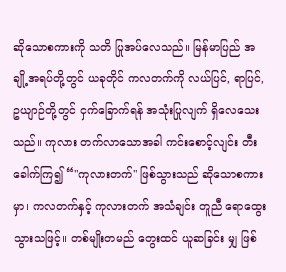ဆိုသောစကားကို သတိ ပြုအပ်လေသည်။ မြန်မာပြည် အချို့အရပ်တို့တွင် ယခုတိုင် ကလတက်ကို လယ်ပြင်, ရာပြင်, ဥယျာဉ်တို့တွင် ငှက်ခြောက်ရန် အသုံးပြုလျက် ရှိလေသေးသည်။ ကုလား တက်လာသောအခါ ကင်းစောင့်လျင်း တီးခေါက်ကြ၍ “"ကုလားတက်" ဖြစ်သွားသည် ဆိုသောစကားမှာ၊ ကလတက်နှင့် ကုလားတက် အသံချင်း တူညီ ရောထွေး သွားသဖြင့်။ တစ်မျိုးတမည် တွေးထင် ယူဆခြင်း မျှ ဖြစ်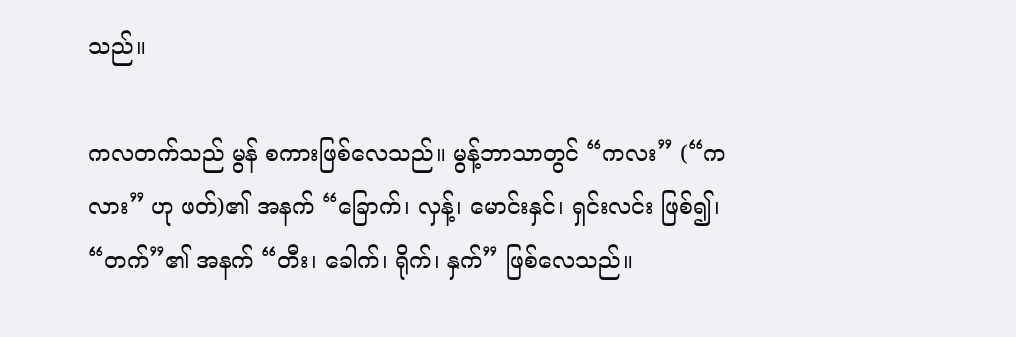သည်။

ကလတက်သည် မွန် စကားဖြစ်လေသည်။ မွန့်ဘာသာတွင် “ကလး” (“ကလား” ဟု ဖတ်)၏ အနက် “ခြောက်၊ လှန့်၊ မောင်းနှင်၊ ရှင်းလင်း ဖြစ်၍၊ “တက်”၏ အနက် “တီး၊ ခေါက်၊ ရိုက်၊ နှက်” ဖြစ်လေသည်။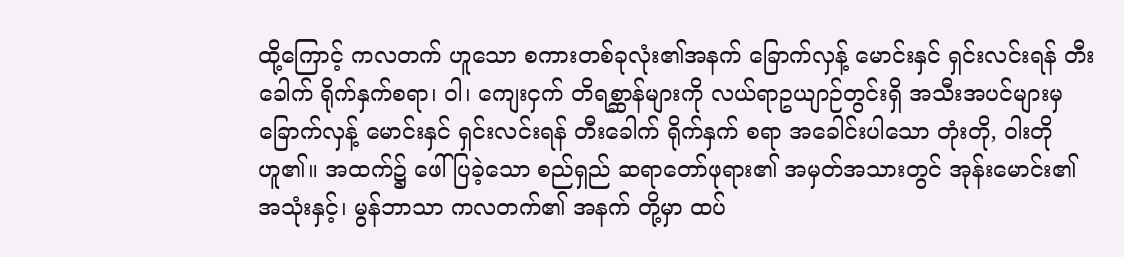ထို့ကြောင့် ကလတက် ဟူသော စကားတစ်ခုလုံး၏အနက် ခြောက်လှန့် မောင်းနှင် ရှင်းလင်းရန် တီးခေါက် ရိုက်နှက်စရာ၊ ဝါ၊ ကျေးငှက် တိရစ္ဆာန်များကို လယ်ရာဥယျာဉ်တွင်းရှိ အသီးအပင်များမှ ခြောက်လှန့် မောင်းနှင် ရှင်းလင်းရန် တီးခေါက် ရိုက်နှက် စရာ အခေါင်းပါသော တုံးတို, ဝါးတို ဟူ၏။ အထက်၌ ဖေါ်ပြခဲ့သော စည်ရှည် ဆရာတော်ဖုရား၏ အမှတ်အသားတွင် အုန်းမောင်း၏ အသုံးနှင့်၊ မွန်ဘာသာ ကလတက်၏ အနက် တို့မှာ ထပ်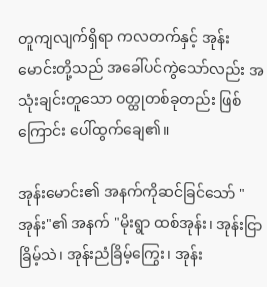တူကျလျက်ရှိရာ ကလတက်နှင့် အုန်းမောင်းတို့သည် အခေါ်ပင်ကွဲသော်လည်း အသုံးချင်းတူသော ဝတ္ထုတစ်ခုတည်း ဖြစ်ကြောင်း ပေါ်ထွက်ချေ၏။

အုန်းမောင်း၏ အနက်ကိုဆင်ခြင်သော် "အုန်း"၏ အနက် "မိုးရွာ ထစ်အုန်း၊ အုန်းငြာခြိမ့်သဲ၊ အုန်းညံခြိမ့်ကြွေး၊ အုန်း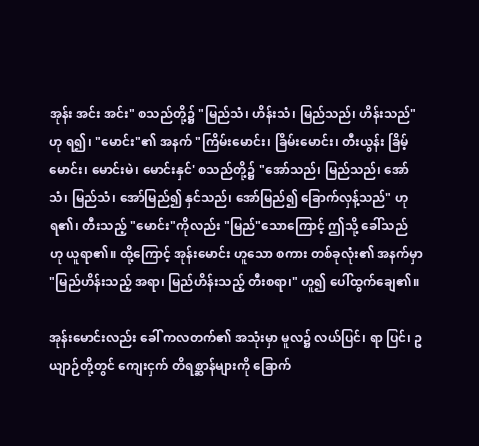အုန်း အင်း အင်း" စသည်တို့၌ "မြည်သံ၊ ဟိန်းသံ၊ မြည်သည်၊ ဟိန်းသည်" ဟု ရ၍၊ "မောင်း"၏ အနက် "ကြိမ်းမောင်း၊ ခြိမ်းမောင်း၊ တီးယွန်း ခြိမ့်မောင်း၊ မောင်းမဲ၊ မောင်းနှင်' စသည်တို့၌ "အော်သည်၊ မြည်သည်၊ အော်သံ၊ မြည်သံ၊ အော်မြည်၍ နှင်သည်၊ အော်မြည်၍ ခြောက်လှန့်သည်" ဟု ရ၏၊ တီးသည့် "မောင်း"ကိုလည်း "မြည်"သောကြောင့် ဤသို့ ခေါ်သည် ဟု ယူရာ၏။ ထို့ကြောင့် အုန်းမောင်း ဟူသော စကား တစ်ခုလုံး၏ အနက်မှာ "မြည်ဟိန်းသည့် အရာ၊ မြည်ဟိန်းသည့် တီးစရာ၊" ဟူ၍ ပေါ်ထွက်ချေ၏။

အုန်းမောင်းလည်း ခေါ် ကလတက်၏ အသုံးမှာ မူလ၌ လယ်ပြင်၊ ရာ ပြင်၊ ဥယျာဉ်တို့တွင် ကျေးငှက် တိရစ္ဆာန်များကို ခြောက်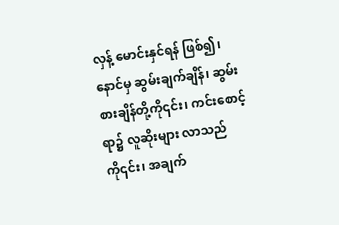လှန့် မောင်းနှင်ရန် ဖြစ်၍၊ နောင်မှ ဆွမ်းချက်ချိန်၊ ဆွမ်းစားချိန်တို့ကို၎င်း၊ ကင်းစောင့်ရာ၌ လူဆိုးများ လာသည်ကို၎င်း၊ အချက်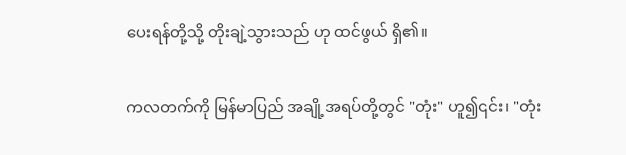ပေးရန်တို့သို့ တိုးချဲ့သွားသည် ဟု ထင်ဖွယ် ရှိ၏။

ကလတက်ကို မြန်မာပြည် အချို့အရပ်တို့တွင် "တုံး" ဟူ၍၎င်း၊ "တုံး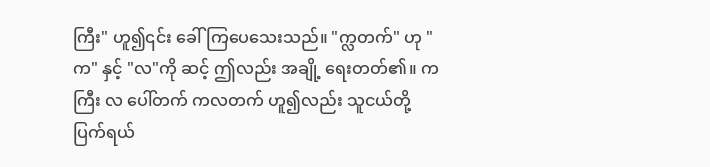ကြီး" ဟူ၍၎င်း ခေါ်ကြပေသေးသည်။ "က္လတက်" ဟု "က" နှင့် "လ"ကို ဆင့် ဤလည်း အချို့ ရေးတတ်၏။ က ကြီး လ ပေါ်တက် ကလတက် ဟူ၍လည်း သူငယ်တို့ ပြက်ရယ်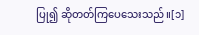ပြု၍ ဆိုတတ်ကြပေသေးသည်။[၁]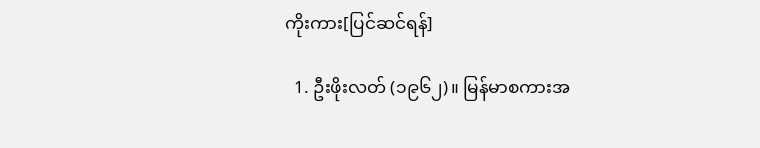ကိုးကား[ပြင်ဆင်ရန်]

  1. ဦးဖိုးလတ် (၁၉၆၂)။ မြန်မာစကားအ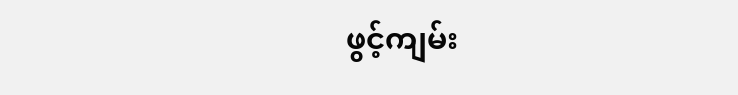ဖွင့်ကျမ်း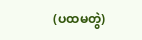(ပထမတွဲ)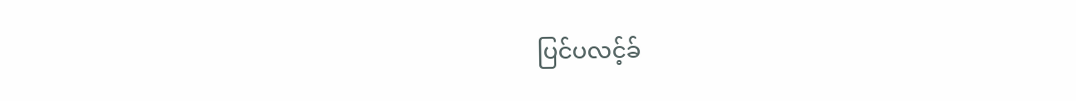ပြင်ပလင့်ခ်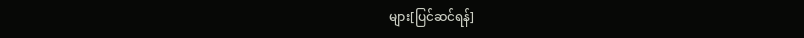များ[ပြင်ဆင်ရန်]